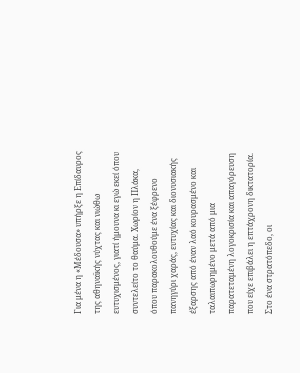Για μένα η «Μέδουσα» υπήρξε η Επίδαυρος της αθηναϊκής νύχτας και νιώθω ευτυχισμένος, γιατί ήμουνα κι εγώ εκεί όπου συντελείτο το θαύμα. Xωρίον η Πλάκα, όπου παρακολουθούμε ένα ξέφρενο πανηγύρι χαράς, ευτυχίας και διονυσιακής έξαρσης από έναν λαό κουρασμένο και ταλαιπωρημένο μετά από μια παρατεταμένη λογοκρισία και απαγόρευση που είχε επιβάλει η επτάχρονη δικτατορία.
Στο ένα στρατόπεδο, οι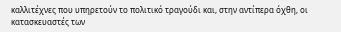καλλιτέχνες που υπηρετούν το πολιτικό τραγούδι και, στην αντίπερα όχθη, οι κατασκευαστές των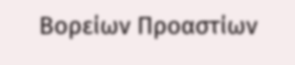Βορείων Προαστίων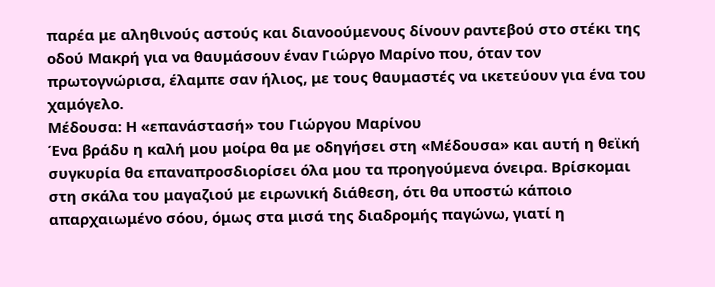παρέα με αληθινούς αστούς και διανοούμενους δίνουν ραντεβού στο στέκι της οδού Μακρή για να θαυμάσουν έναν Γιώργο Μαρίνο που, όταν τον πρωτογνώρισα, έλαμπε σαν ήλιος, με τους θαυμαστές να ικετεύουν για ένα του χαμόγελο.
Μέδουσα: Η «επανάστασή» του Γιώργου Μαρίνου
Ένα βράδυ η καλή μου μοίρα θα με οδηγήσει στη «Μέδουσα» και αυτή η θεϊκή συγκυρία θα επαναπροσδιορίσει όλα μου τα προηγούμενα όνειρα. Βρίσκομαι στη σκάλα του μαγαζιού με ειρωνική διάθεση, ότι θα υποστώ κάποιο απαρχαιωμένο σόου, όμως στα μισά της διαδρομής παγώνω, γιατί η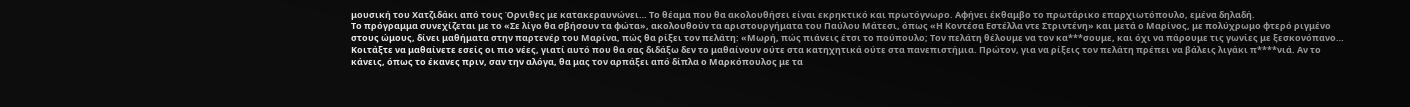μουσική του Χατζιδάκι από τους Όρνιθες με κατακεραυνώνει… Το θέαμα που θα ακολουθήσει είναι εκρηκτικό και πρωτόγνωρο. Αφήνει έκθαμβο το πρωτάρικο επαρχιωτόπουλο, εμένα δηλαδή.
Το πρόγραμμα συνεχίζεται με το «Σε λίγο θα σβήσουν τα φώτα», ακολουθούν τα αριστουργήματα του Παύλου Μάτεσι, όπως «Η Κοντέσα Εστέλλα ντε Στριντένη» και μετά ο Μαρίνος, με πολύχρωμο φτερό ριγμένο στους ώμους, δίνει μαθήματα στην παρτενέρ του Μαρίνα, πώς θα ρίξει τον πελάτη: «Μωρή, πώς πιάνεις έτσι το πούπουλο; Τον πελάτη θέλουμε να τον κα***σουμε, και όχι να πάρουμε τις γωνίες με ξεσκονόπανο… Κοιτάξτε να μαθαίνετε εσείς οι πιο νέες, γιατί αυτό που θα σας διδάξω δεν το μαθαίνουν ούτε στα κατηχητικά ούτε στα πανεπιστήμια. Πρώτον, για να ρίξεις τον πελάτη πρέπει να βάλεις λιγάκι π****νιά. Αν το κάνεις, όπως το έκανες πριν, σαν την αλόγα, θα μας τον αρπάξει από δίπλα ο Μαρκόπουλος με τα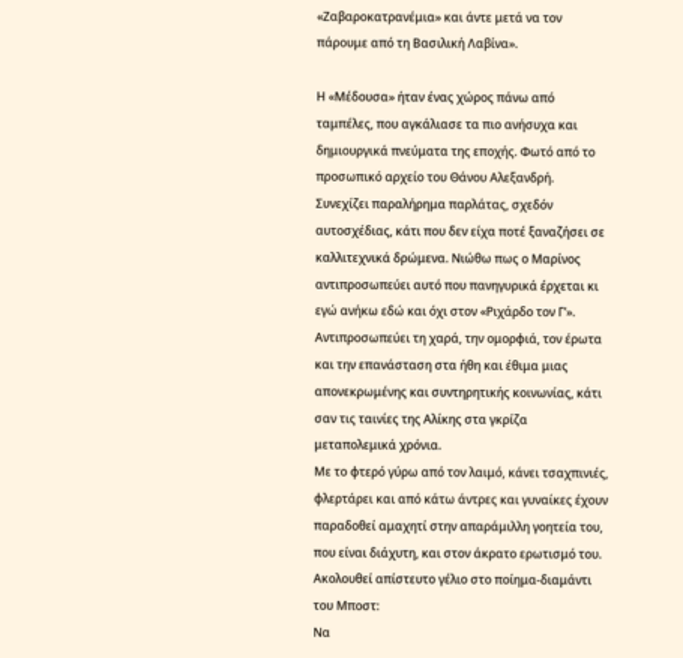«Ζαβαροκατρανέμια» και άντε μετά να τον πάρουμε από τη Βασιλική Λαβίνα».

Η «Μέδουσα» ήταν ένας χώρος πάνω από ταμπέλες, που αγκάλιασε τα πιο ανήσυχα και δημιουργικά πνεύματα της εποχής. Φωτό από το προσωπικό αρχείο του Θάνου Αλεξανδρή.
Συνεχίζει παραλήρημα παρλάτας, σχεδόν αυτοσχέδιας, κάτι που δεν είχα ποτέ ξαναζήσει σε καλλιτεχνικά δρώμενα. Νιώθω πως ο Μαρίνος αντιπροσωπεύει αυτό που πανηγυρικά έρχεται κι εγώ ανήκω εδώ και όχι στον «Ριχάρδο τον Γ’». Αντιπροσωπεύει τη χαρά, την ομορφιά, τον έρωτα και την επανάσταση στα ήθη και έθιμα μιας απονεκρωμένης και συντηρητικής κοινωνίας, κάτι σαν τις ταινίες της Αλίκης στα γκρίζα μεταπολεμικά χρόνια.
Με το φτερό γύρω από τον λαιμό, κάνει τσαχπινιές, φλερτάρει και από κάτω άντρες και γυναίκες έχουν παραδοθεί αμαχητί στην απαράμιλλη γοητεία του, που είναι διάχυτη, και στον άκρατο ερωτισμό του. Ακολουθεί απίστευτο γέλιο στο ποίημα-διαμάντι του Μπoστ:
Να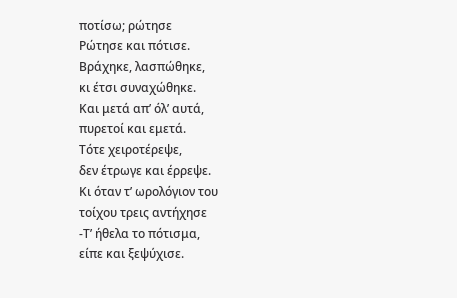ποτίσω; ρώτησε
Ρώτησε και πότισε.
Βράχηκε, λασπώθηκε,
κι έτσι συναχώθηκε.
Και μετά απ’ όλ’ αυτά,
πυρετοί και εμετά.
Τότε χειροτέρεψε,
δεν έτρωγε και έρρεψε.
Κι όταν τ’ ωρολόγιον του
τοίχου τρεις αντήχησε
-Τ’ ήθελα το πότισμα,
είπε και ξεψύχισε.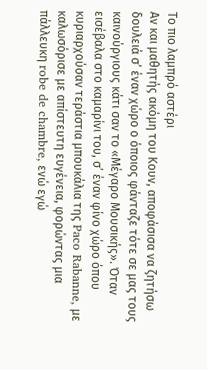Το πιο λαμπρό αστέρι
Αν και μαθητής ακόμη του Κουν, αποφάσισα να ζητήσω δουλειά σ’ έναν χώρο ο όποιος φάνταζε τότε σε μας τους καινούργιους κάτι σαν το «Μέγαρο Μουσικής». Όταν εισέβαλα στο καμαρίνι του, σ’ έναν φίνο χώρο όπου κυριαρχούσαν τεράστια μπουκάλια της Paco Rabanne, με καλωσόρισε με απίστευτη ευγένεια, φορώντας μια πάλλευκη robe de chambre, ενώ εγώ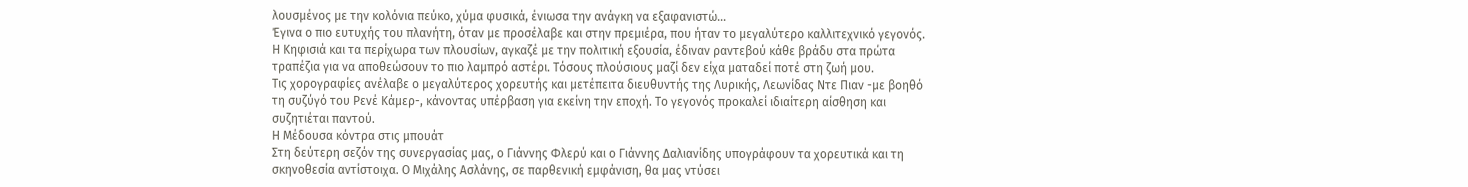λουσμένος με την κολόνια πεύκο, χύμα φυσικά, ένιωσα την ανάγκη να εξαφανιστώ…
Έγινα ο πιο ευτυχής του πλανήτη, όταν με προσέλαβε και στην πρεμιέρα, που ήταν το μεγαλύτερο καλλιτεχνικό γεγονός. Η Κηφισιά και τα περίχωρα των πλουσίων, αγκαζέ με την πολιτική εξουσία, έδιναν ραντεβού κάθε βράδυ στα πρώτα τραπέζια για να αποθεώσουν το πιο λαμπρό αστέρι. Τόσους πλούσιους μαζί δεν είχα ματαδεί ποτέ στη ζωή μου.
Τις χορογραφίες ανέλαβε ο μεγαλύτερος χορευτής και μετέπειτα διευθυντής της Λυρικής, Λεωνίδας Ντε Πιαν -με βοηθό τη συζύγό του Ρενέ Κάμερ-, κάνοντας υπέρβαση για εκείνη την εποχή. Το γεγονός προκαλεί ιδιαίτερη αίσθηση και συζητιέται παντού.
Η Μέδουσα κόντρα στις μπουάτ
Στη δεύτερη σεζόν της συνεργασίας μας, ο Γιάννης Φλερύ και ο Γιάννης Δαλιανίδης υπογράφουν τα χορευτικά και τη σκηνοθεσία αντίστοιχα. Ο Μιχάλης Ασλάνης, σε παρθενική εμφάνιση, θα μας ντύσει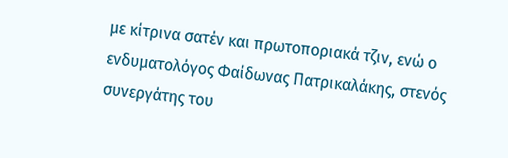με κίτρινα σατέν και πρωτοποριακά τζιν, ενώ ο ενδυματολόγος Φαίδωνας Πατρικαλάκης, στενός συνεργάτης του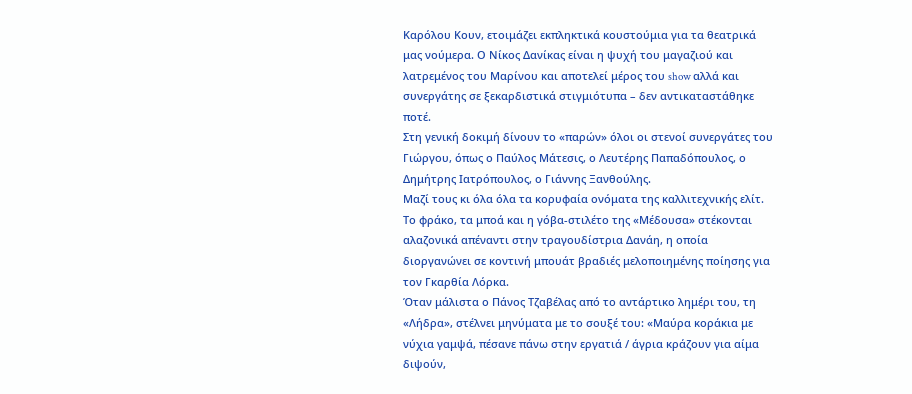Καρόλου Κουν, ετοιμάζει εκπληκτικά κουστούμια για τα θεατρικά μας νούμερα. Ο Νίκος Δανίκας είναι η ψυχή του μαγαζιού και λατρεμένος του Μαρίνου και αποτελεί μέρος του show αλλά και συνεργάτης σε ξεκαρδιστικά στιγμιότυπα – δεν αντικαταστάθηκε ποτέ.
Στη γενική δοκιμή δίνουν το «παρών» όλοι οι στενοί συνεργάτες του Γιώργου, όπως ο Παύλος Μάτεσις, ο Λευτέρης Παπαδόπουλος, ο Δημήτρης Ιατρόπουλος, ο Γιάννης Ξανθούλης.
Μαζί τους κι όλα όλα τα κορυφαία ονόματα της καλλιτεχνικής ελίτ. Το φράκο, τα μποά και η γόβα-στιλέτο της «Μέδουσα» στέκονται αλαζονικά απέναντι στην τραγουδίστρια Δανάη, η οποία διοργανώνει σε κοντινή μπουάτ βραδιές μελοποιημένης ποίησης για τον Γκαρθία Λόρκα.
Όταν μάλιστα ο Πάνος Τζαβέλας από το αντάρτικο λημέρι του, τη «Λήδρα», στέλνει μηνύματα με το σουξέ του: «Μαύρα κοράκια με νύχια γαμψά, πέσανε πάνω στην εργατιά / άγρια κράζουν για αίμα διψούν,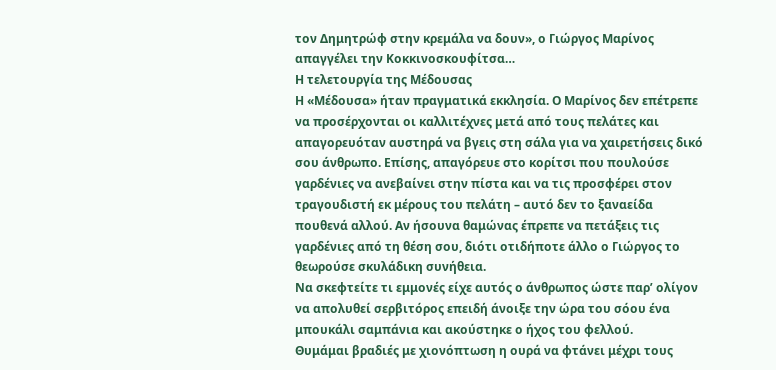τον Δημητρώφ στην κρεμάλα να δουν», ο Γιώργος Μαρίνος απαγγέλει την Κοκκινοσκουφίτσα…
Η τελετουργία της Μέδουσας
Η «Μέδουσα» ήταν πραγματικά εκκλησία. Ο Μαρίνος δεν επέτρεπε να προσέρχονται οι καλλιτέχνες μετά από τους πελάτες και απαγορευόταν αυστηρά να βγεις στη σάλα για να χαιρετήσεις δικό σου άνθρωπο. Επίσης, απαγόρευε στο κορίτσι που πουλούσε γαρδένιες να ανεβαίνει στην πίστα και να τις προσφέρει στον τραγουδιστή εκ μέρους του πελάτη – αυτό δεν το ξαναείδα πουθενά αλλού. Αν ήσουνα θαμώνας έπρεπε να πετάξεις τις γαρδένιες από τη θέση σου, διότι οτιδήποτε άλλο ο Γιώργος το θεωρούσε σκυλάδικη συνήθεια.
Να σκεφτείτε τι εμμονές είχε αυτός ο άνθρωπος ώστε παρ’ ολίγον να απολυθεί σερβιτόρος επειδή άνοιξε την ώρα του σόου ένα μπουκάλι σαμπάνια και ακούστηκε ο ήχος του φελλού.
Θυμάμαι βραδιές με χιονόπτωση η ουρά να φτάνει μέχρι τους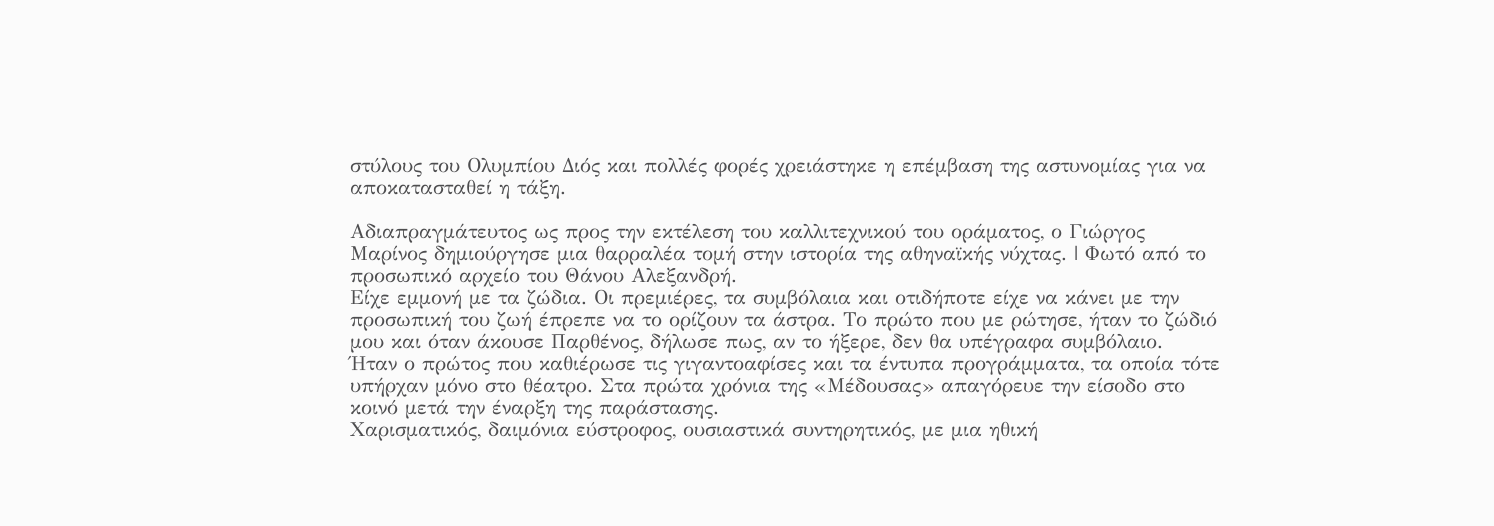στύλους του Ολυμπίου Διός και πολλές φορές χρειάστηκε η επέμβαση της αστυνομίας για να αποκατασταθεί η τάξη.

Αδιαπραγμάτευτος ως προς την εκτέλεση του καλλιτεχνικού του οράματος, ο Γιώργος Μαρίνος δημιούργησε μια θαρραλέα τομή στην ιστορία της αθηναϊκής νύχτας. | Φωτό από το προσωπικό αρχείο του Θάνου Αλεξανδρή.
Είχε εμμονή με τα ζώδια. Οι πρεμιέρες, τα συμβόλαια και οτιδήποτε είχε να κάνει με την προσωπική του ζωή έπρεπε να το ορίζουν τα άστρα. Το πρώτο που με ρώτησε, ήταν το ζώδιό μου και όταν άκουσε Παρθένος, δήλωσε πως, αν το ήξερε, δεν θα υπέγραφα συμβόλαιο.
Ήταν ο πρώτος που καθιέρωσε τις γιγαντοαφίσες και τα έντυπα προγράμματα, τα οποία τότε υπήρχαν μόνο στο θέατρο. Στα πρώτα χρόνια της «Μέδουσας» απαγόρευε την είσοδο στο κοινό μετά την έναρξη της παράστασης.
Χαρισματικός, δαιμόνια εύστροφος, ουσιαστικά συντηρητικός, με μια ηθική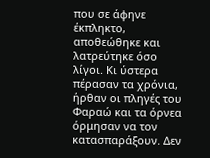που σε άφηνε έκπληκτο, αποθεώθηκε και λατρεύτηκε όσο λίγοι. Κι ύστερα πέρασαν τα χρόνια, ήρθαν οι πληγές του Φαραώ και τα όρνεα όρμησαν να τον κατασπαράξουν. Δεν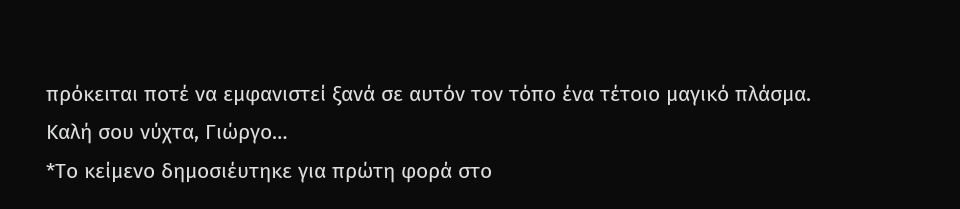πρόκειται ποτέ να εμφανιστεί ξανά σε αυτόν τον τόπο ένα τέτοιο μαγικό πλάσμα.
Καλή σου νύχτα, Γιώργο…
*Το κείμενο δημοσιέυτηκε για πρώτη φορά στο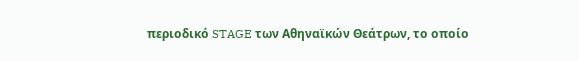περιοδικό STAGE των Αθηναϊκών Θεάτρων, το οποίο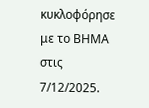κυκλοφόρησε με το ΒΗΜΑ στις 7/12/2025.